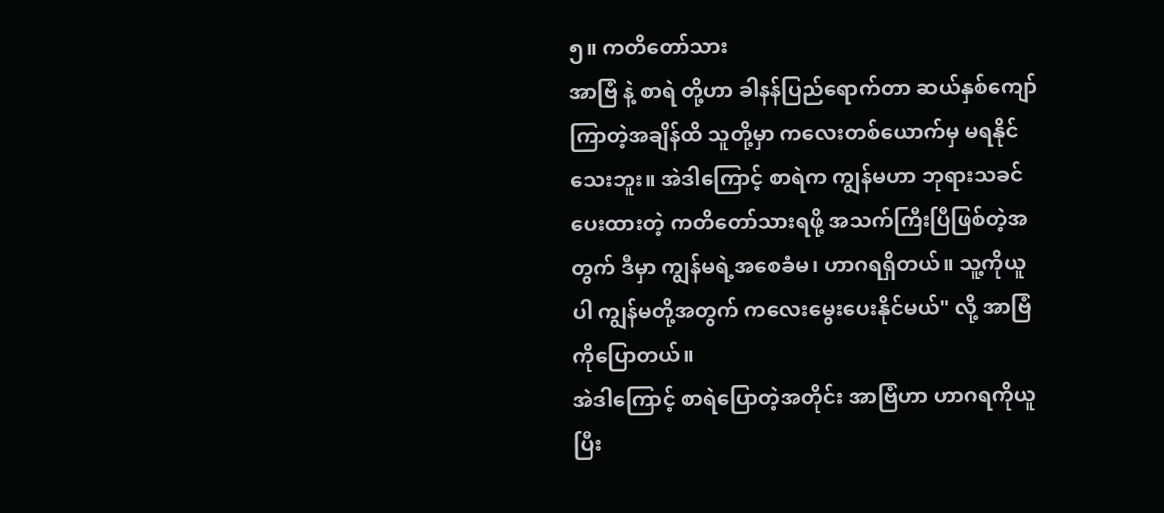၅။ ကတိတော်သား
အာဗြံ နဲ့ စာရဲ တို့ဟာ ခါနန်ပြည်ရောက်တာ ဆယ်နှစ်ကျော်ကြာတဲ့အချိန်ထိ သူတို့မှာ ကလေးတစ်ယောက်မှ မရနိုင်သေးဘူး။ အဲဒါကြောင့် စာရဲက ကျွန်မဟာ ဘုရားသခင်ပေးထားတဲ့ ကတိတော်သားရဖို့ အသက်ကြီးပြီဖြစ်တဲ့အတွက် ဒီမှာ ကျွန်မရဲ့အစေခံမ၊ ဟာဂရရှိတယ်။ သူ့ကိုယူပါ ကျွန်မတို့အတွက် ကလေးမွေးပေးနိုင်မယ်" လို့ အာဗြံကိုပြောတယ်။
အဲဒါကြောင့် စာရဲပြောတဲ့အတိုင်း အာဗြံဟာ ဟာဂရကိုယူပြီး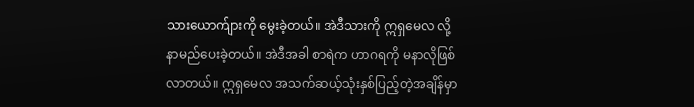သားယောက်ျားကို မွေးခဲ့တယ်။ အဲဒီသားကို ဣရှမေလ လို့ နာမည်ပေးခဲ့တယ်။ အဲဒီအခါ စာရဲက ဟာဂရကို မနာလိုဖြစ်လာတယ်။ ဣရှမေလ အသက်ဆယ့်သုံးနှစ်ပြည့်တဲ့အချိန်မှာ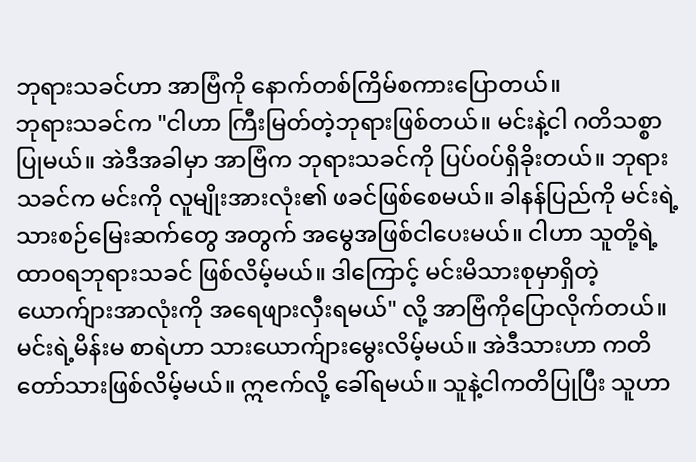ဘုရားသခင်ဟာ အာဗြံကို နောက်တစ်ကြိမ်စကားပြောတယ်။
ဘုရားသခင်က "ငါဟာ ကြီးမြတ်တဲ့ဘုရားဖြစ်တယ်။ မင်းနဲ့ငါ ဂတိသစ္စာပြုမယ်။ အဲဒီအခါမှာ အာဗြံက ဘုရားသခင်ကို ပြပ်၀ပ်ရှိခိုးတယ်။ ဘုရားသခင်က မင်းကို လူမျိုးအားလုံး၏ ဖခင်ဖြစ်စေမယ်။ ခါနန်ပြည်ကို မင်းရဲ့ သားစဉ်မြေးဆက်တွေ အတွက် အမွေအဖြစ်ငါပေးမယ်။ ငါဟာ သူတို့ရဲ့ ထာ၀ရဘုရားသခင် ဖြစ်လိမ့်မယ်။ ဒါကြောင့် မင်းမိသားစုမှာရှိတဲ့ ယောက်ျားအာလုံးကို အရေဖျားလှီးရမယ်" လို့ အာဗြံကိုပြောလိုက်တယ်။
မင်းရဲ့မိန်းမ စာရဲဟာ သားယောက်ျားမွေးလိမ့်မယ်။ အဲဒီသားဟာ ကတိတော်သားဖြစ်လိမ့်မယ်။ ဣၔက်လို့ ခေါ်ရမယ်။ သူနဲ့ငါကတိပြုပြီး သူဟာ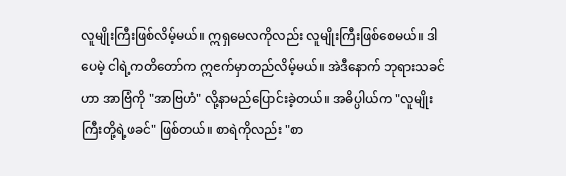လူမျိုးကြီးဖြစ်လိမ့်မယ်။ ဣရှမေလကိုလည်း လူမျိုးကြီးဖြစ်စေမယ်။ ဒါပေမဲ့ ငါရဲ့ကတိတော်က ဣၔက်မှာတည်လိမ့်မယ်။ အဲဒီနောက် ဘုရားသခင်ဟာ အာဗြံကို "အာဗြဟံ" လို့နာမည်ပြောင်းခဲ့တယ်။ အဓိပ္ပါယ်က "လူမျိုးကြီးတို့ရဲ့ဖခင်" ဖြစ်တယ်။ စာရဲကိုလည်း "စာ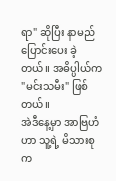ရာ" ဆိုပြီး နာမည်ပြောင်းပေး ခဲ့တယ်။ အဓိပ္ပါယ်က "မင်းသမီး" ဖြစ်တယ်။
အဲဒီနေ့မှာ အာဗြဟံဟာ သူ့ရဲ့ မိသားစုက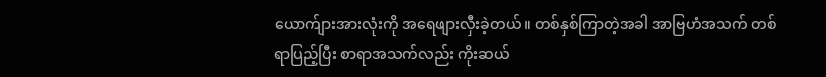ယောက်ျားအားလုံးကို အရေဖျားလှီးခဲ့တယ်။ တစ်နှစ်ကြာတဲ့အခါ အာဗြဟံအသက် တစ်ရာပြည့်ပြီး စာရာအသက်လည်း ကိုးဆယ်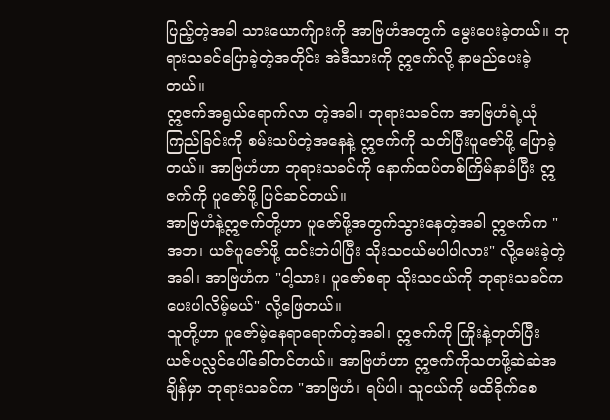ပြည့်တဲ့အခါ သားယောက်ျားကို အာဗြဟံအတွက် မွေးပေးခဲ့တယ်။ ဘုရားသခင်ပြောခဲ့တဲ့အတိုင်း အဲဒီသားကို ဣၔက်လို့ နာမည်ပေးခဲ့တယ်။
ဣၔက်အရွယ်ရောက်လာ တဲ့အခါ၊ ဘုရားသခင်က အာဗြဟံရဲ့ယုံကြည်ခြင်းကို စမ်းသပ်တဲ့အနေနဲ့ ဣၔက်ကို သတ်ပြီးပူဇော်ဖို့ ပြောခဲ့တယ်။ အာဗြဟံဟာ ဘုရားသခင်ကို နောက်ထပ်တစ်ကြိမ်နာခံပြီး ဣဇက်ကို ပူဇော်ဖို့ ပြင်ဆင်တယ်။
အာဗြဟံနဲ့ဣဇက်တို့ဟာ ပူဇော်ဖို့အတွက်သွားနေတဲ့အခါ ဣဇက်က "အဘ၊ ယဇ်ပူဇော်ဖို့ ထင်းဘဲပါပြီး သိုးသငယ်မပါပါလား" လို့မေးခဲ့တဲ့အခါ၊ အာဗြဟံက "ငါ့သား၊ ပူဇော်စရာ သိုးသငယ်ကို ဘုရားသခင်က ပေးပါလိမ့်မယ်" လို့ဖြေတယ်။
သူတို့ဟာ ပူဇော်မဲ့နေရာရောက်တဲ့အခါ၊ ဣဇက်ကို ကြိုးနဲ့တုတ်ပြီး ယဇ်ပလ္လင်ပေါ်ခေါ်တင်တယ်။ အာဗြဟံဟာ ဣဇက်ကိုသတဖို့ဆဲဆဲအချိန်မှာ ဘုရားသခင်က "အာဗြဟံ၊ ရပ်ပါ၊ သူငယ်ကို မထိခိုက်စေ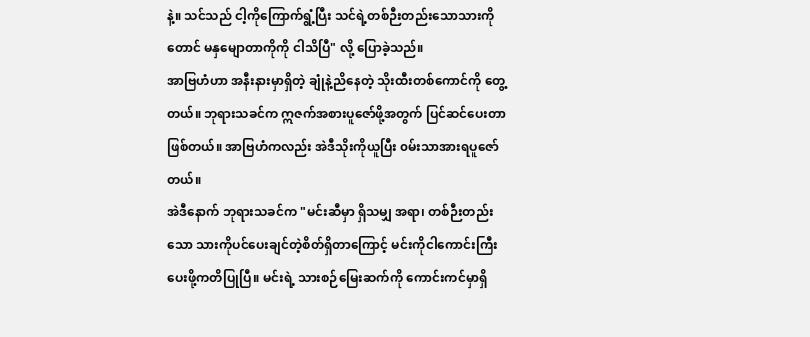နဲ့။ သင်သည် ငါ့ကိုကြောက်ရွံ့ပြီး သင်ရဲ့တစ်ဉီးတည်းသောသားကိုတောင် မနှမျောတာကိုကို ငါသိပြီ" လို့ ပြောခဲ့သည်။
အာဗြဟံဟာ အနီးနားမှာရှိတဲ့ ချုံနဲ့ညိနေတဲ့ သိုးထီးတစ်ကောင်ကို တွေ့တယ်။ ဘုရားသခင်က ဣဇက်အစားပူဇော်ဖို့အတွက် ပြင်ဆင်ပေးတာဖြစ်တယ်။ အာဗြဟံကလည်း အဲဒီသိုးကိုယူပြီး ၀မ်းသာအားရပူဇော်တယ်။
အဲဒီနောက် ဘုရားသခင်က "မင်းဆီမှာ ရှိသမျှ အရာ၊ တစ်ဉီးတည်းသော သားကိုပင်ပေးချင်တဲ့စိတ်ရှိတာကြောင့် မင်းကိုငါကောင်းကြီးပေးဖို့ကတိပြုပြီ။ မင်းရဲ့ သားစဉ်မြေးဆက်ကို ကောင်းကင်မှာရှိ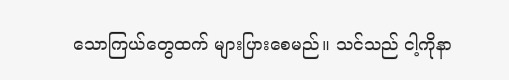သောကြယ်တွေထက် များပြားစေမည်။ သင်သည် ငါ့ကိုနာ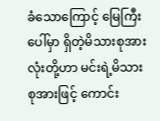ခံသောကြောင့် မြေကြီးပေါ်မှာ ရှိတဲ့မိသားစုအားလုံးတို့ဟာ မင်းရဲ့မိသားစုအားဖြင့် ကောင်း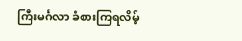ကြီးမင်္ဂလာ ခံစားကြရလိမ့်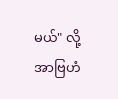မယ်" လို့ အာဗြဟံ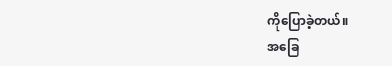ကိုပြောခဲ့တယ်။
အခြေ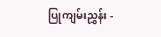ပြုကျမ်းညွှန်း -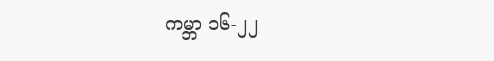ကမ္ဘာ ၁၆-၂၂